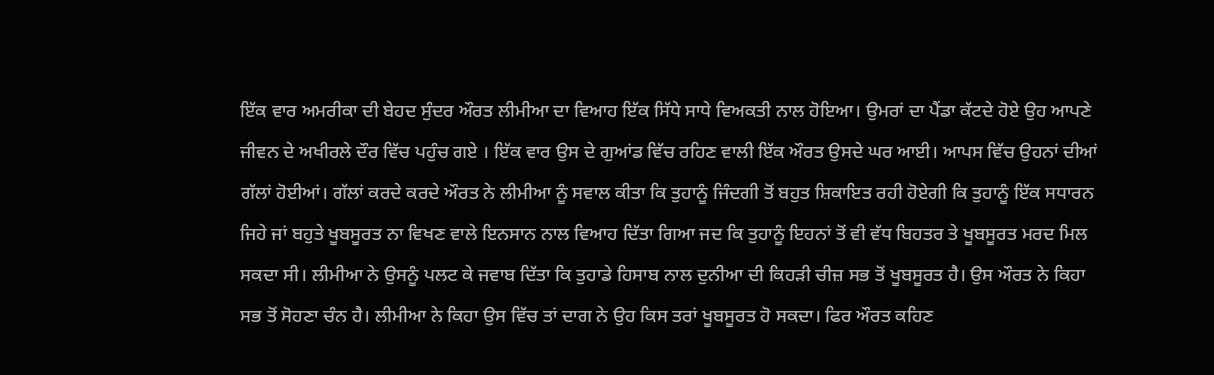ਇੱਕ ਵਾਰ ਅਮਰੀਕਾ ਦੀ ਬੇਹਦ ਸੁੰਦਰ ਔਰਤ ਲੀਮੀਆ ਦਾ ਵਿਆਹ ਇੱਕ ਸਿੱਧੇ ਸਾਧੇ ਵਿਅਕਤੀ ਨਾਲ ਹੋਇਆ। ਉਮਰਾਂ ਦਾ ਪੈਂਡਾ ਕੱਟਦੇ ਹੋਏ ਉਹ ਆਪਣੇ ਜੀਵਨ ਦੇ ਅਖੀਰਲੇ ਦੌਰ ਵਿੱਚ ਪਹੁੰਚ ਗਏ । ਇੱਕ ਵਾਰ ਉਸ ਦੇ ਗੁਆਂਡ ਵਿੱਚ ਰਹਿਣ ਵਾਲੀ ਇੱਕ ਔਰਤ ਉਸਦੇ ਘਰ ਆਈ। ਆਪਸ ਵਿੱਚ ਉਹਨਾਂ ਦੀਆਂ ਗੱਲਾਂ ਹੋਈਆਂ। ਗੱਲਾਂ ਕਰਦੇ ਕਰਦੇ ਔਰਤ ਨੇ ਲੀਮੀਆ ਨੂੰ ਸਵਾਲ ਕੀਤਾ ਕਿ ਤੁਹਾਨੂੰ ਜਿੰਦਗੀ ਤੋਂ ਬਹੁਤ ਸ਼ਿਕਾਇਤ ਰਹੀ ਹੋਏਗੀ ਕਿ ਤੁਹਾਨੂੰ ਇੱਕ ਸਧਾਰਨ ਜਿਹੇ ਜਾਂ ਬਹੁਤੇ ਖੂਬਸੂਰਤ ਨਾ ਵਿਖਣ ਵਾਲੇ ਇਨਸਾਨ ਨਾਲ ਵਿਆਹ ਦਿੱਤਾ ਗਿਆ ਜਦ ਕਿ ਤੁਹਾਨੂੰ ਇਹਨਾਂ ਤੋਂ ਵੀ ਵੱਧ ਬਿਹਤਰ ਤੇ ਖੂਬਸੂਰਤ ਮਰਦ ਮਿਲ ਸਕਦਾ ਸੀ। ਲੀਮੀਆ ਨੇ ਉਸਨੂੰ ਪਲਟ ਕੇ ਜਵਾਬ ਦਿੱਤਾ ਕਿ ਤੁਹਾਡੇ ਹਿਸਾਬ ਨਾਲ ਦੁਨੀਆ ਦੀ ਕਿਹੜੀ ਚੀਜ਼ ਸਭ ਤੋਂ ਖੂਬਸੂਰਤ ਹੈ। ਉਸ ਔਰਤ ਨੇ ਕਿਹਾ ਸਭ ਤੋਂ ਸੋਹਣਾ ਚੰਨ ਹੈ। ਲੀਮੀਆ ਨੇ ਕਿਹਾ ਉਸ ਵਿੱਚ ਤਾਂ ਦਾਗ ਨੇ ਉਹ ਕਿਸ ਤਰਾਂ ਖੂਬਸੂਰਤ ਹੋ ਸਕਦਾ। ਫਿਰ ਔਰਤ ਕਹਿਣ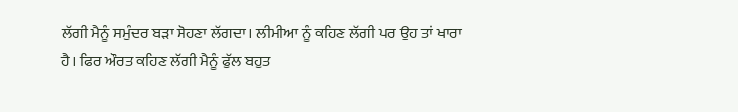ਲੱਗੀ ਮੈਨੂੰ ਸਮੁੰਦਰ ਬੜਾ ਸੋਹਣਾ ਲੱਗਦਾ। ਲੀਮੀਆ ਨੂੰ ਕਹਿਣ ਲੱਗੀ ਪਰ ਉਹ ਤਾਂ ਖਾਰਾ ਹੈ। ਫਿਰ ਔਰਤ ਕਹਿਣ ਲੱਗੀ ਮੈਨੂੰ ਫੁੱਲ ਬਹੁਤ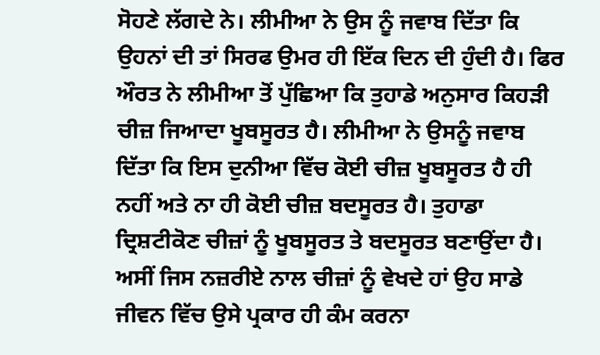ਸੋਹਣੇ ਲੱਗਦੇ ਨੇ। ਲੀਮੀਆ ਨੇ ਉਸ ਨੂੰ ਜਵਾਬ ਦਿੱਤਾ ਕਿ ਉਹਨਾਂ ਦੀ ਤਾਂ ਸਿਰਫ ਉਮਰ ਹੀ ਇੱਕ ਦਿਨ ਦੀ ਹੁੰਦੀ ਹੈ। ਫਿਰ ਔਰਤ ਨੇ ਲੀਮੀਆ ਤੋਂ ਪੁੱਛਿਆ ਕਿ ਤੁਹਾਡੇ ਅਨੁਸਾਰ ਕਿਹੜੀ ਚੀਜ਼ ਜਿਆਦਾ ਖੂਬਸੂਰਤ ਹੈ। ਲੀਮੀਆ ਨੇ ਉਸਨੂੰ ਜਵਾਬ ਦਿੱਤਾ ਕਿ ਇਸ ਦੁਨੀਆ ਵਿੱਚ ਕੋਈ ਚੀਜ਼ ਖੂਬਸੂਰਤ ਹੈ ਹੀ ਨਹੀਂ ਅਤੇ ਨਾ ਹੀ ਕੋਈ ਚੀਜ਼ ਬਦਸੂਰਤ ਹੈ। ਤੁਹਾਡਾ ਦ੍ਰਿਸ਼ਟੀਕੋਣ ਚੀਜ਼ਾਂ ਨੂੰ ਖੂਬਸੂਰਤ ਤੇ ਬਦਸੂਰਤ ਬਣਾਉਂਦਾ ਹੈ। ਅਸੀਂ ਜਿਸ ਨਜ਼ਰੀਏ ਨਾਲ ਚੀਜ਼ਾਂ ਨੂੰ ਵੇਖਦੇ ਹਾਂ ਉਹ ਸਾਡੇ ਜੀਵਨ ਵਿੱਚ ਉਸੇ ਪ੍ਰਕਾਰ ਹੀ ਕੰਮ ਕਰਨਾ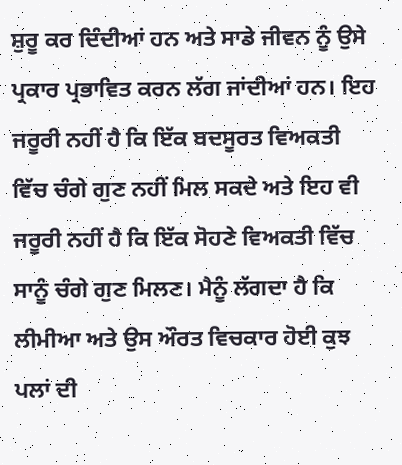ਸ਼ੁਰੂ ਕਰ ਦਿੰਦੀਆਂ ਹਨ ਅਤੇ ਸਾਡੇ ਜੀਵਨ ਨੂੰ ਉਸੇ ਪ੍ਰਕਾਰ ਪ੍ਰਭਾਵਿਤ ਕਰਨ ਲੱਗ ਜਾਂਦੀਆਂ ਹਨ। ਇਹ ਜਰੂਰੀ ਨਹੀਂ ਹੈ ਕਿ ਇੱਕ ਬਦਸੂਰਤ ਵਿਅਕਤੀ ਵਿੱਚ ਚੰਗੇ ਗੁਣ ਨਹੀਂ ਮਿਲ ਸਕਦੇ ਅਤੇ ਇਹ ਵੀ ਜਰੂਰੀ ਨਹੀਂ ਹੈ ਕਿ ਇੱਕ ਸੋਹਣੇ ਵਿਅਕਤੀ ਵਿੱਚ ਸਾਨੂੰ ਚੰਗੇ ਗੁਣ ਮਿਲਣ। ਮੈਨੂੰ ਲੱਗਦਾ ਹੈ ਕਿ ਲੀਮੀਆ ਅਤੇ ਉਸ ਔਰਤ ਵਿਚਕਾਰ ਹੋਈ ਕੁਝ ਪਲਾਂ ਦੀ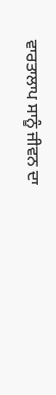ਵਾਰਤਾਲਾਪ ਸਾਨੂੰ ਜੀਵਨ ਦਾ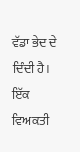ਵੱਡਾ ਭੇਦ ਦੇ ਦਿੰਦੀ ਹੈ। ਇੱਕ ਵਿਅਕਤੀ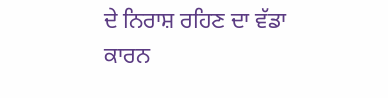ਦੇ ਨਿਰਾਸ਼ ਰਹਿਣ ਦਾ ਵੱਡਾ ਕਾਰਨ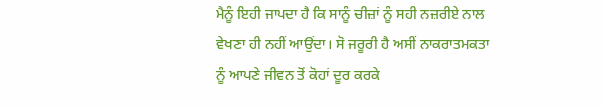ਮੈਨੂੰ ਇਹੀ ਜਾਪਦਾ ਹੈ ਕਿ ਸਾਨੂੰ ਚੀਜ਼ਾਂ ਨੂੰ ਸਹੀ ਨਜ਼ਰੀਏ ਨਾਲ ਵੇਖਣਾ ਹੀ ਨਹੀਂ ਆਉਂਦਾ। ਸੋ ਜਰੂਰੀ ਹੈ ਅਸੀਂ ਨਾਕਰਾਤਮਕਤਾ ਨੂੰ ਆਪਣੇ ਜੀਵਨ ਤੋਂ ਕੋਹਾਂ ਦੂਰ ਕਰਕੇ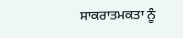ਸਾਕਰਾਤਮਕਤਾ ਨੂੰ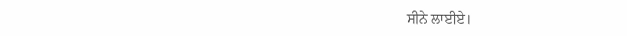ਸੀਨੇ ਲਾਈਏ।